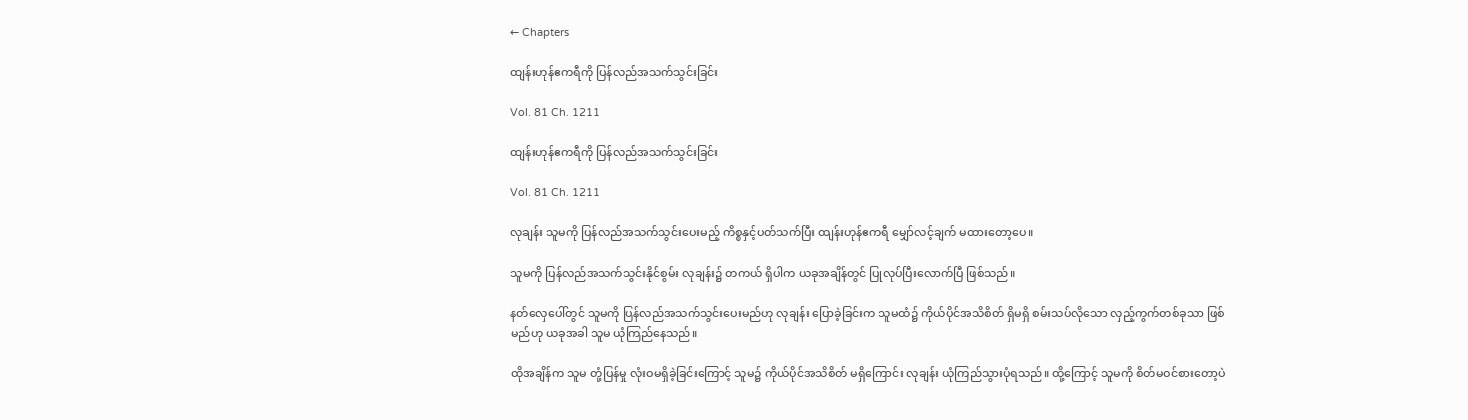← Chapters

ထျန်းဟုန်ဧကရီကို ပြန်လည်အသက်သွင်းခြင်း

Vol. 81 Ch. 1211

ထျန်းဟုန်ဧကရီကို ပြန်လည်အသက်သွင်းခြင်း

Vol. 81 Ch. 1211

လုချန်း သူမကို ပြန်လည်အသက်သွင်းပေးမည့် ကိစ္စနှင့်ပတ်သက်ပြီး ထျန်းဟုန်ဧကရီ မျှော်လင့်ချက် မထားတော့ပေ။

သူမကို ပြန်လည်အသက်သွင်းနိုင်စွမ်း လုချန်း၌ တကယ် ရှိပါက ယခုအချိန်တွင် ပြုလုပ်ပြီးလောက်ပြီ ဖြစ်သည်။

နတ်လှေပေါ်တွင် သူမကို ပြန်လည်အသက်သွင်းပေးမည်ဟု လုချန်း ပြောခဲ့ခြင်းက သူမထံ၌ ကိုယ်ပိုင်အသိစိတ် ရှိမရှိ စမ်းသပ်လိုသော လှည့်ကွက်တစ်ခုသာ ဖြစ်မည်ဟု ယခုအခါ သူမ ယုံကြည်နေသည်။

ထိုအချိန်က သူမ တုံ့ပြန်မှု လုံးဝမရှိခဲ့ခြင်းကြောင့် သူမ၌ ကိုယ်ပိုင်အသိစိတ် မရှိကြောင်း လုချန်း ယုံကြည်သွားပုံရသည်။ ထို့ကြောင့် သူမကို စိတ်မဝင်စားတော့ပဲ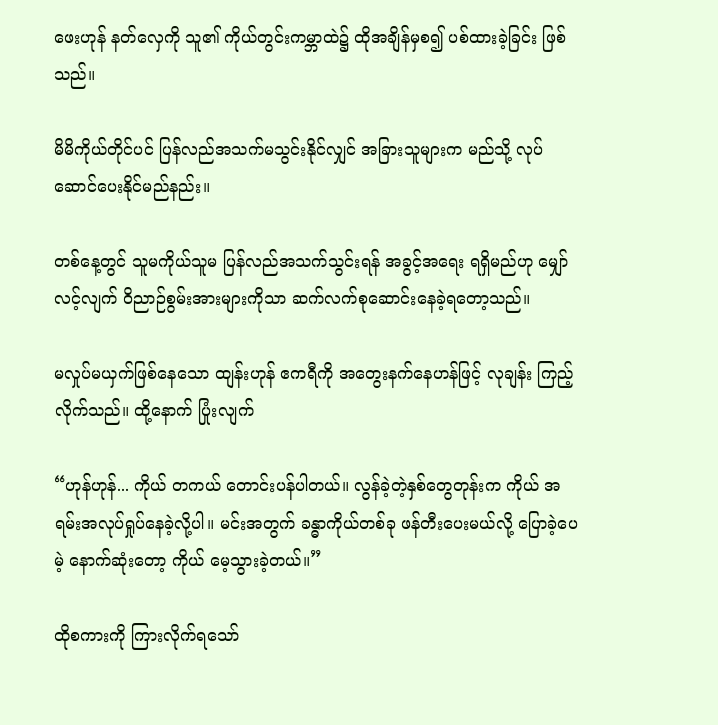ဖေးဟုန် နတ်လှေကို သူ၏ ကိုယ်တွင်းကမ္ဘာထဲ၌ ထိုအချိန်မှစ၍ ပစ်ထားခဲ့ခြင်း ဖြစ်သည်။

မိမိကိုယ်တိုင်ပင် ပြန်လည်အသက်မသွင်းနိုင်လျှင် အခြားသူများက မည်သို့ လုပ်ဆောင်ပေးနိုင်မည်နည်း။

တစ်နေ့တွင် သူမကိုယ်သူမ ပြန်လည်အသက်သွင်းရန် အခွင့်အရေး ရရှိမည်ဟု မျှော်လင့်လျက် ဝိညာဉ်စွမ်းအားများကိုသာ ဆက်လက်စုဆောင်းနေခဲ့ရတော့သည်။

မလှုပ်မယှက်ဖြစ်နေသော ထျန်းဟုန် ဧကရီကို အတွေးနက်နေဟန်ဖြင့် လုချန်း ကြည့်လိုက်သည်။ ထို့နောက် ပြုံးလျက်

“ဟုန်ဟုန်... ကိုယ် တကယ် တောင်းပန်ပါတယ်။ လွန်ခဲ့တဲ့နှစ်တွေတုန်းက ကိုယ် အရမ်းအလုပ်ရှုပ်နေခဲ့လို့ပါ။ မင်းအတွက် ခန္ဓာကိုယ်တစ်ခု ဖန်တီးပေးမယ်လို့ ပြောခဲ့ပေမဲ့ နောက်ဆုံးတော့ ကိုယ် မေ့သွားခဲ့တယ်။”

ထိုစကားကို ကြားလိုက်ရသော်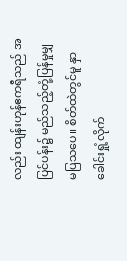လည်း ထျန်းဟုန်ဧကရီသည် အပြင်ပန်း၌ မည်သည့်တုံ့ပြန်မှုမျှ မပြသပေ။ စိတ်ထဲတွင်မူ နှာခေါင်းရှုံ့လိုက်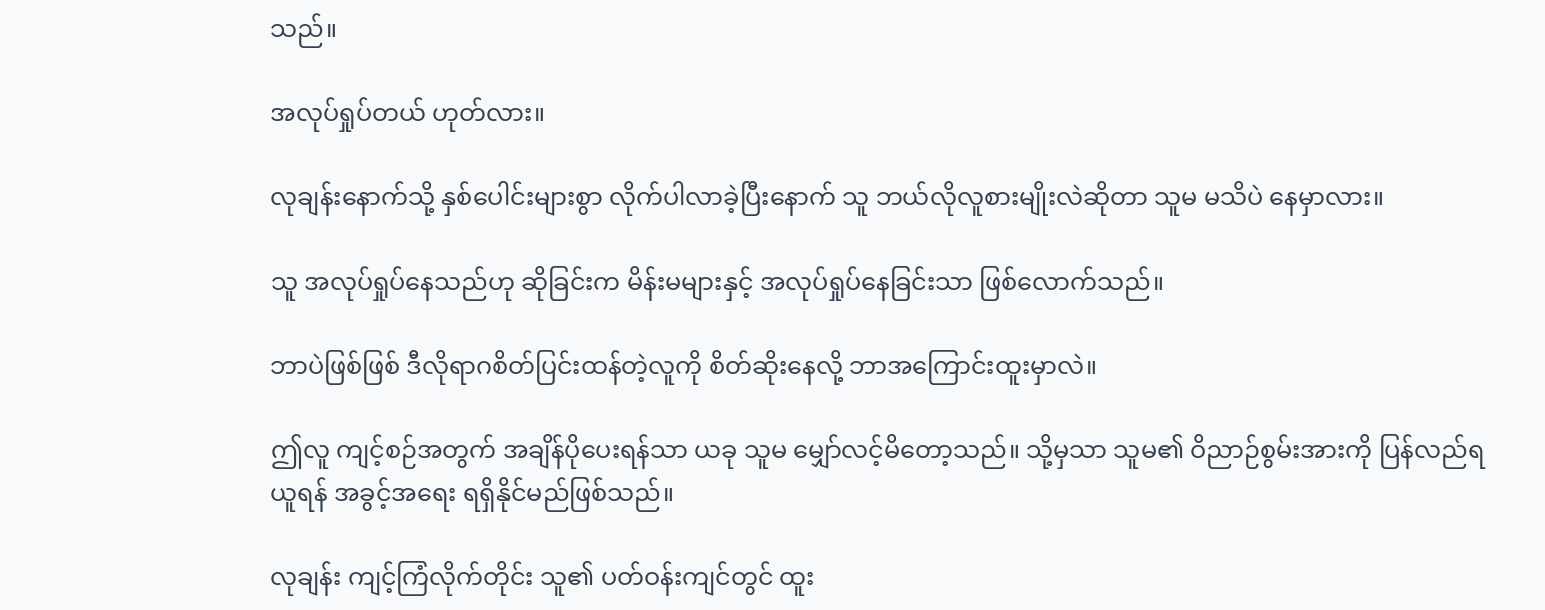သည်။

အလုပ်ရှုပ်တယ် ဟုတ်လား။

လုချန်းနောက်သို့ နှစ်ပေါင်းများစွာ လိုက်ပါလာခဲ့ပြီးနောက် သူ ဘယ်လိုလူစားမျိုးလဲဆိုတာ သူမ မသိပဲ နေမှာလား။

သူ အလုပ်ရှုပ်နေသည်ဟု ဆိုခြင်းက မိန်းမများနှင့် အလုပ်ရှုပ်နေခြင်းသာ ဖြစ်လောက်သည်။

ဘာပဲဖြစ်ဖြစ် ဒီလိုရာဂစိတ်ပြင်းထန်တဲ့လူကို စိတ်ဆိုးနေလို့ ဘာအကြောင်းထူးမှာလဲ။

ဤလူ ကျင့်စဉ်အတွက် အချိန်ပိုပေးရန်သာ ယခု သူမ မျှော်လင့်မိတော့သည်။ သို့မှသာ သူမ၏ ဝိညာဉ်စွမ်းအားကို ပြန်လည်ရယူရန် အခွင့်အရေး ရရှိနိုင်မည်ဖြစ်သည်။

လုချန်း ကျင့်ကြံလိုက်တိုင်း သူ၏ ပတ်ဝန်းကျင်တွင် ထူး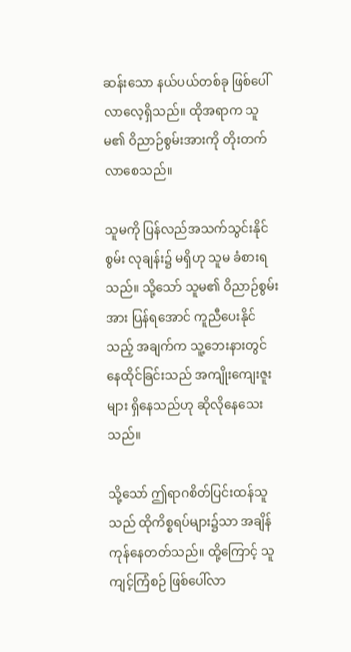ဆန်းသော နယ်ပယ်တစ်ခု ဖြစ်ပေါ်လာလေ့ရှိသည်။ ထိုအရာက သူမ၏ ဝိညာဉ်စွမ်းအားကို တိုးတက်လာစေသည်။

သူမကို ပြန်လည်အသက်သွင်းနိုင်စွမ်း လုချန်း၌ မရှိဟု သူမ ခံစားရသည်။ သို့သော် သူမ၏ ဝိညာဉ်စွမ်းအား ပြန်ရအောင် ကူညီပေးနိုင်သည့် အချက်က သူ့ဘေးနားတွင် နေထိုင်ခြင်းသည် အကျိုးကျေးဇူးများ ရှိနေသည်ဟု ဆိုလိုနေသေးသည်။

သို့သော် ဤရာဂစိတ်ပြင်းထန်သူသည် ထိုကိစ္စရပ်များ၌သာ အချိန်ကုန်နေတတ်သည်။ ထို့ကြောင့် သူ ကျင့်ကြံစဉ် ဖြစ်ပေါ်လာ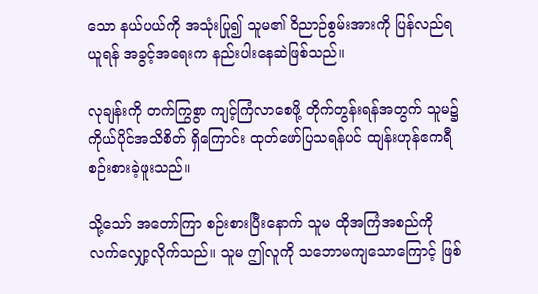သော နယ်ပယ်ကို အသုံးပြု၍ သူမ၏ ဝိညာဉ်စွမ်းအားကို ပြန်လည်ရယူရန် အခွင့်အရေးက နည်းပါးနေဆဲဖြစ်သည်။

လုချန်းကို တက်ကြွစွာ ကျင့်ကြံလာစေဖို့ တိုက်တွန်းရန်အတွက် သူမ၌ ကိုယ်ပိုင်အသိစိတ် ရှိကြောင်း ထုတ်ဖော်ပြသရန်ပင် ထျန်းဟုန်ဧကရီ စဉ်းစားခဲ့ဖူးသည်။

သို့သော် အတော်ကြာ စဉ်းစားပြီးနောက် သူမ ထိုအကြံအစည်ကို လက်လျှော့လိုက်သည်။ သူမ ဤလူကို သဘောမကျသောကြောင့် ဖြစ်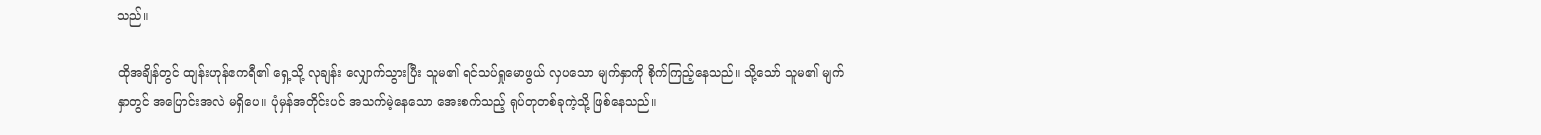သည်။

ထိုအချိန်တွင် ထျန်းဟုန်ဧကရီ၏ ရှေ့သို့ လုချန်း လျှောက်သွားပြီး သူမ၏ ရင်သပ်ရှုမောဖွယ် လှပသော မျက်နှာကို စိုက်ကြည့်နေသည်။ သို့သော် သူမ၏ မျက်နှာတွင် အပြောင်းအလဲ မရှိပေ။ ပုံမှန်အတိုင်းပင် အသက်မဲ့နေသော အေးစက်သည့် ရုပ်တုတစ်ခုကဲ့သို့ ဖြစ်နေသည်။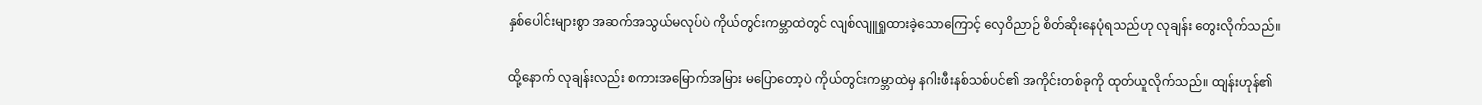နှစ်ပေါင်းများစွာ အဆက်အသွယ်မလုပ်ပဲ ကိုယ်တွင်းကမ္ဘာထဲတွင် လျစ်လျူရှုထားခဲ့သောကြောင့် လှေဝိညာဉ် စိတ်ဆိုးနေပုံရသည်ဟု လုချန်း တွေးလိုက်သည်။

ထို့နောက် လုချန်းလည်း စကားအမြောက်အမြား မပြောတော့ပဲ ကိုယ်တွင်းကမ္ဘာထဲမှ နဂါးဖီးနစ်သစ်ပင်၏ အကိုင်းတစ်ခုကို ထုတ်ယူလိုက်သည်။ ထျန်းဟုန်၏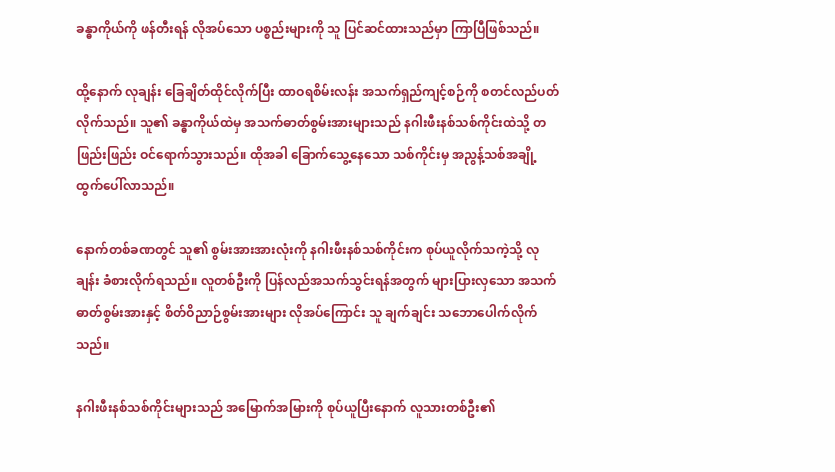ခန္ဓာကိုယ်ကို ဖန်တီးရန် လိုအပ်သော ပစ္စည်းများကို သူ ပြင်ဆင်ထားသည်မှာ ကြာပြီဖြစ်သည်။

ထို့နောက် လုချန်း ခြေချိတ်ထိုင်လိုက်ပြီး ထာဝရစိမ်းလန်း အသက်ရှည်ကျင့်စဉ်ကို စတင်လည်ပတ်လိုက်သည်။ သူ၏ ခန္ဓာကိုယ်ထဲမှ အသက်ဓာတ်စွမ်းအားများသည် နဂါးဖီးနစ်သစ်ကိုင်းထဲသို့ တဖြည်းဖြည်း ဝင်ရောက်သွားသည်။ ထိုအခါ ခြောက်သွေ့နေသော သစ်ကိုင်းမှ အညွန့်သစ်အချို့ ထွက်ပေါ်လာသည်။

နောက်တစ်ခဏတွင် သူ၏ စွမ်းအားအားလုံးကို နဂါးဖီးနစ်သစ်ကိုင်းက စုပ်ယူလိုက်သကဲ့သို့ လုချန်း ခံစားလိုက်ရသည်။ လူတစ်ဦးကို ပြန်လည်အသက်သွင်းရန်အတွက် များပြားလှသော အသက်ဓာတ်စွမ်းအားနှင့် စိတ်ဝိညာဉ်စွမ်းအားများ လိုအပ်ကြောင်း သူ ချက်ချင်း သဘောပေါက်လိုက်သည်။

နဂါးဖီးနစ်သစ်ကိုင်းများသည် အမြောက်အမြားကို စုပ်ယူပြီးနောက် လူသားတစ်ဦး၏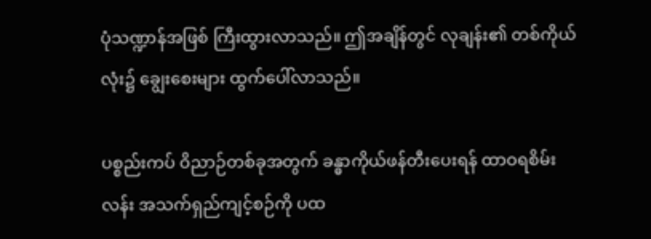ပုံသဏ္ဍာန်အဖြစ် ကြီးထွားလာသည်။ ဤအချိန်တွင် လုချန်း၏ တစ်ကိုယ်လုံး၌ ချွေးစေးများ ထွက်ပေါ်လာသည်။

ပစ္စည်းကပ် ဝိညာဉ်တစ်ခုအတွက် ခန္ဓာကိုယ်ဖန်တီးပေးရန် ထာဝရစိမ်းလန်း အသက်ရှည်ကျင့်စဉ်ကို ပထ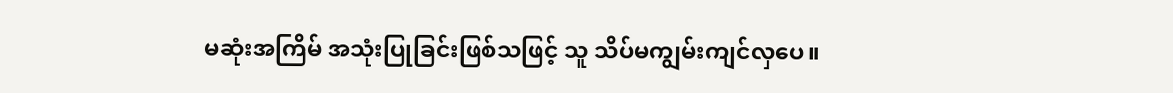မဆုံးအကြိမ် အသုံးပြုခြင်းဖြစ်သဖြင့် သူ သိပ်မကျွမ်းကျင်လှပေ။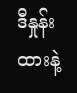ဒီနှုန်းထားနဲ့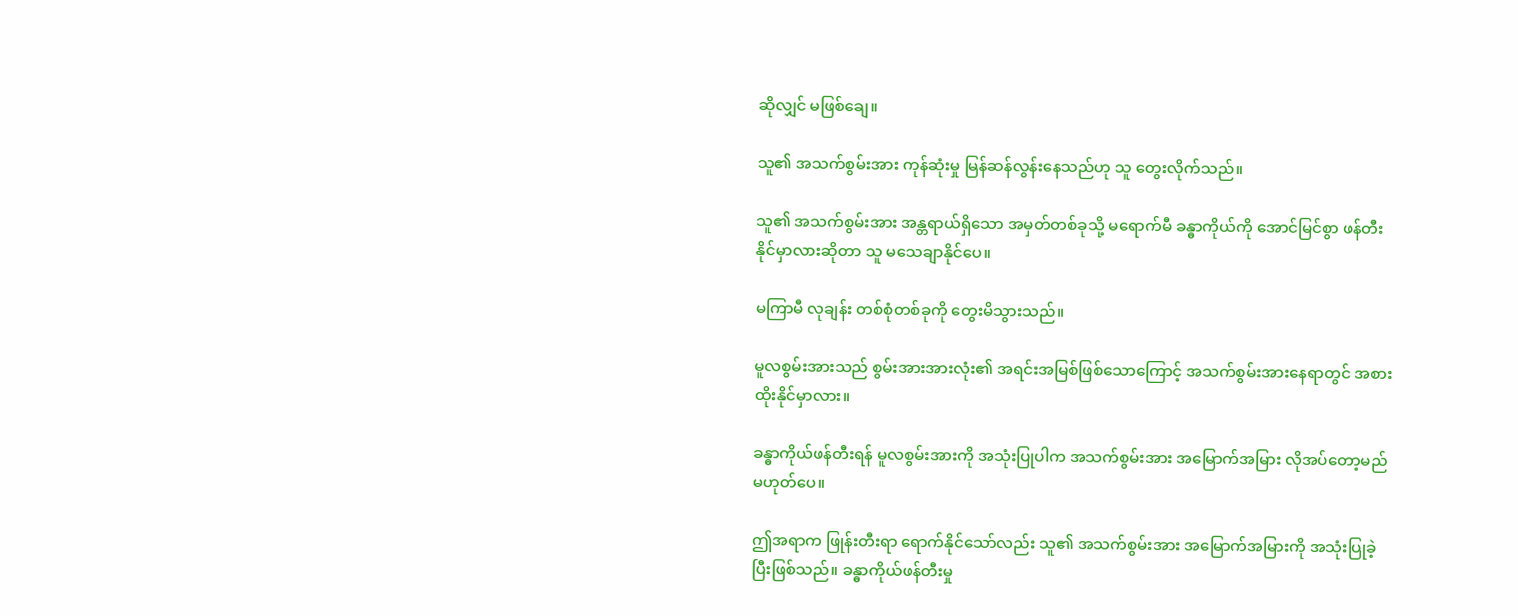ဆိုလျှင် မဖြစ်ချေ။

သူ၏ အသက်စွမ်းအား ကုန်ဆုံးမှု မြန်ဆန်လွန်းနေသည်ဟု သူ တွေးလိုက်သည်။

သူ၏ အသက်စွမ်းအား အန္တရာယ်ရှိသော အမှတ်တစ်ခုသို့ မရောက်မီ ခန္ဓာကိုယ်ကို အောင်မြင်စွာ ဖန်တီးနိုင်မှာလားဆိုတာ သူ မသေချာနိုင်ပေ။

မကြာမီ လုချန်း တစ်စုံတစ်ခုကို တွေးမိသွားသည်။

မူလစွမ်းအားသည် စွမ်းအားအားလုံး၏ အရင်းအမြစ်ဖြစ်သောကြောင့် အသက်စွမ်းအားနေရာတွင် အစားထိုးနိုင်မှာလား။

ခန္ဓာကိုယ်ဖန်တီးရန် မူလစွမ်းအားကို အသုံးပြုပါက အသက်စွမ်းအား အမြောက်အမြား လိုအပ်တော့မည် မဟုတ်ပေ။

ဤအရာက ဖြုန်းတီးရာ ရောက်နိုင်သော်လည်း သူ၏ အသက်စွမ်းအား အမြောက်အမြားကို အသုံးပြုခဲ့ပြီးဖြစ်သည်။ ခန္ဓာကိုယ်ဖန်တီးမှု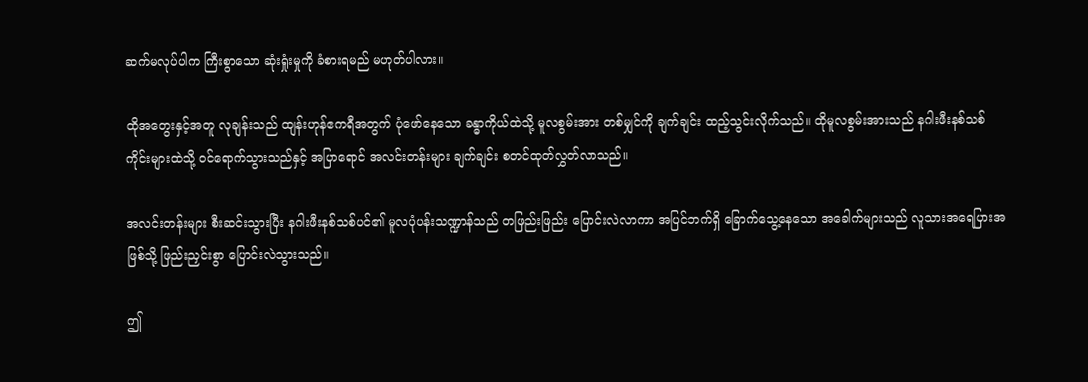ဆက်မလုပ်ပါက ကြီးစွာသော ဆုံးရှုံးမှုကို ခံစားရမည် မဟုတ်ပါလား။

ထိုအတွေးနှင့်အတူ လုချန်းသည် ထျန်းဟုန်ဧကရီအတွက် ပုံဖော်နေသော ခန္ဓာကိုယ်ထဲသို့ မူလစွမ်းအား တစ်မျှင်ကို ချက်ချင်း ထည့်သွင်းလိုက်သည်။ ထိုမူလစွမ်းအားသည် နဂါးဖီးနစ်သစ်ကိုင်းများထဲသို့ ဝင်ရောက်သွားသည်နှင့် အပြာရောင် အလင်းတန်းများ ချက်ချင်း စတင်ထုတ်လွှတ်လာသည်။

အလင်းတန်းများ စီးဆင်းသွားပြီး နဂါးဖီးနစ်သစ်ပင်၏ မူလပုံပန်းသဏ္ဍာန်သည် တဖြည်းဖြည်း ပြောင်းလဲလာကာ အပြင်ဘက်ရှိ ခြောက်သွေ့နေသော အခေါက်များသည် လူသားအရေပြားအဖြစ်သို့ ဖြည်းညှင်းစွာ ပြောင်းလဲသွားသည်။

ဤ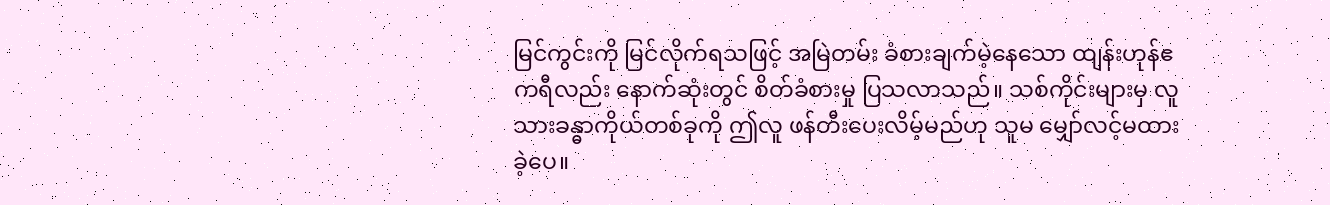မြင်ကွင်းကို မြင်လိုက်ရသဖြင့် အမြဲတမ်း ခံစားချက်မဲ့နေသော ထျန်းဟုန်ဧကရီလည်း နောက်ဆုံးတွင် စိတ်ခံစားမှု ပြသလာသည်။ သစ်ကိုင်းများမှ လူသားခန္ဓာကိုယ်တစ်ခုကို ဤလူ ဖန်တီးပေးလိမ့်မည်ဟု သူမ မျှော်လင့်မထားခဲ့ပေ။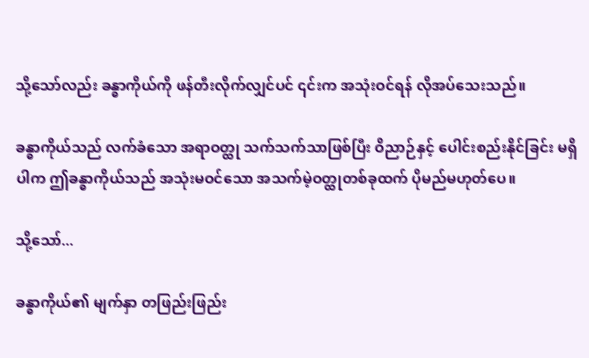သို့သော်လည်း ခန္ဓာကိုယ်ကို ဖန်တီးလိုက်လျှင်ပင် ၎င်းက အသုံးဝင်ရန် လိုအပ်သေးသည်။

ခန္ဓာကိုယ်သည် လက်ခံသော အရာဝတ္ထု သက်သက်သာဖြစ်ပြီး ဝိညာဉ်နှင့် ပေါင်းစည်းနိုင်ခြင်း မရှိပါက ဤခန္ဓာကိုယ်သည် အသုံးမဝင်သော အသက်မဲ့ဝတ္ထုတစ်ခုထက် ပိုမည်မဟုတ်ပေ။

သို့သော်...

ခန္ဓာကိုယ်၏ မျက်နှာ တဖြည်းဖြည်း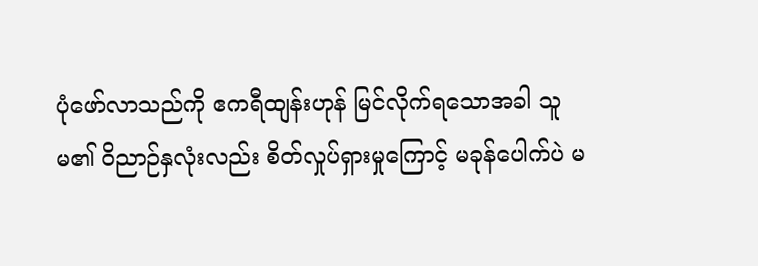ပုံဖော်လာသည်ကို ဧကရီထျန်းဟုန် မြင်လိုက်ရသောအခါ သူမ၏ ဝိညာဉ်နှလုံးလည်း စိတ်လှုပ်ရှားမှုကြောင့် မခုန်ပေါက်ပဲ မ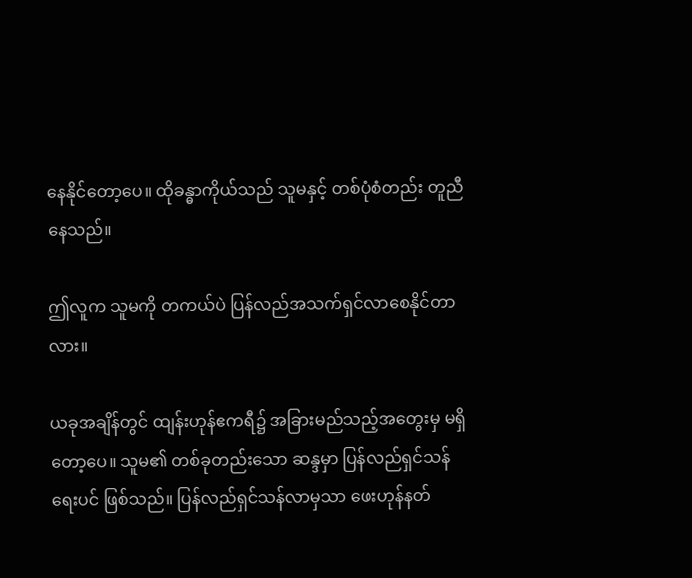နေနိုင်တော့ပေ။ ထိုခန္ဓာကိုယ်သည် သူမနှင့် တစ်ပုံစံတည်း တူညီနေသည်။

ဤလူက သူမကို တကယ်ပဲ ပြန်လည်အသက်ရှင်လာစေနိုင်တာလား။

ယခုအချိန်တွင် ထျန်းဟုန်ဧကရီ၌ အခြားမည်သည့်အတွေးမှ မရှိတော့ပေ။ သူမ၏ တစ်ခုတည်းသော ဆန္ဒမှာ ပြန်လည်ရှင်သန်ရေးပင် ဖြစ်သည်။ ပြန်လည်ရှင်သန်လာမှသာ ဖေးဟုန်နတ်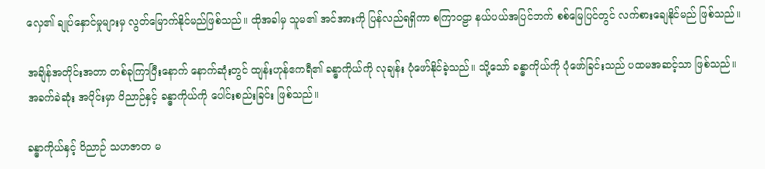လှေ၏ ချုပ်နှောင်မှုများမှ လွတ်မြောက်နိုင်မည်ဖြစ်သည်။ ထိုအခါမှ သူမ၏ အင်အားကို ပြန်လည်ရရှိကာ စကြာဝဠာ နယ်ပယ်အပြင်ဘက် စစ်မြေပြင်တွင် လက်စားချေနိုင်မည် ဖြစ်သည်။

အချိန်အတိုင်းအတာ တစ်ခုကြာပြီးနောက် နောက်ဆုံးတွင် ထျန်းဟုန်ဧကရီ၏ ခန္ဓာကိုယ်ကို လုချန်း ပုံဖော်နိုင်ခဲ့သည်။ သို့သော် ခန္ဓာကိုယ်ကို ပုံဖော်ခြင်းသည် ပထမအဆင့်သာ ဖြစ်သည်။ အခက်ခဲဆုံး အပိုင်းမှာ ဝိညာဉ်နှင့် ခန္ဓာကိုယ်ကို ပေါင်းစည်းခြင်း ဖြစ်သည်။

ခန္ဓာကိုယ်နှင့် ဝိညာဉ် သဟဇာတ မ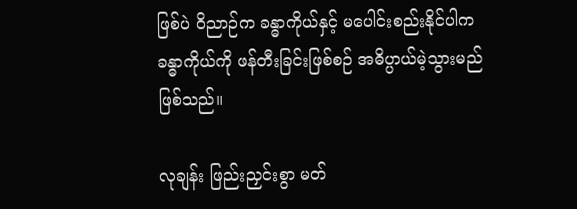ဖြစ်ပဲ ဝိညာဉ်က ခန္ဓာကိုယ်နှင့် မပေါင်းစည်းနိုင်ပါက ခန္ဓာကိုယ်ကို ဖန်တီးခြင်းဖြစ်စဉ် အဓိပ္ပာယ်မဲ့သွားမည် ဖြစ်သည်။

လုချန်း ဖြည်းညှင်းစွာ မတ်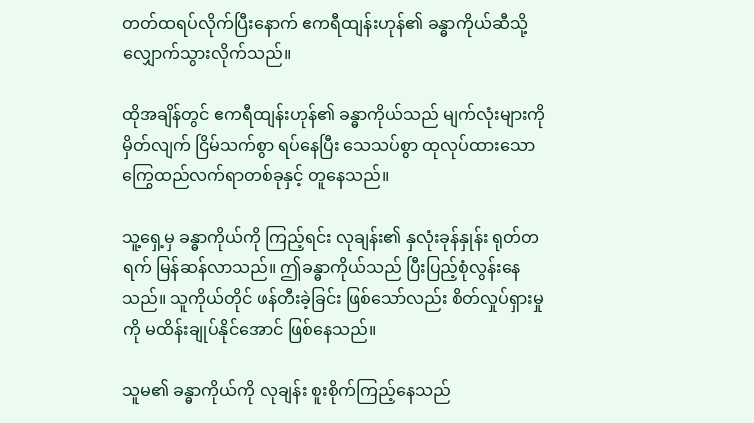တတ်ထရပ်လိုက်ပြီးနောက် ဧကရီထျန်းဟုန်၏ ခန္ဓာကိုယ်ဆီသို့ လျှောက်သွားလိုက်သည်။

ထိုအချိန်တွင် ဧကရီထျန်းဟုန်၏ ခန္ဓာကိုယ်သည် မျက်လုံးများကို မှိတ်လျက် ငြိမ်သက်စွာ ရပ်နေပြီး သေသပ်စွာ ထုလုပ်ထားသော ကြွေထည်လက်ရာတစ်ခုနှင့် တူနေသည်။

သူ့ရှေ့မှ ခန္ဓာကိုယ်ကို ကြည့်ရင်း လုချန်း၏ နှလုံးခုန်နှုန်း ရုတ်တရက် မြန်ဆန်လာသည်။ ဤခန္ဓာကိုယ်သည် ပြီးပြည့်စုံလွန်းနေသည်။ သူကိုယ်တိုင် ဖန်တီးခဲ့ခြင်း ဖြစ်သော်လည်း စိတ်လှုပ်ရှားမှုကို မထိန်းချုပ်နိုင်အောင် ဖြစ်နေသည်။

သူမ၏ ခန္ဓာကိုယ်ကို လုချန်း စူးစိုက်ကြည့်နေသည်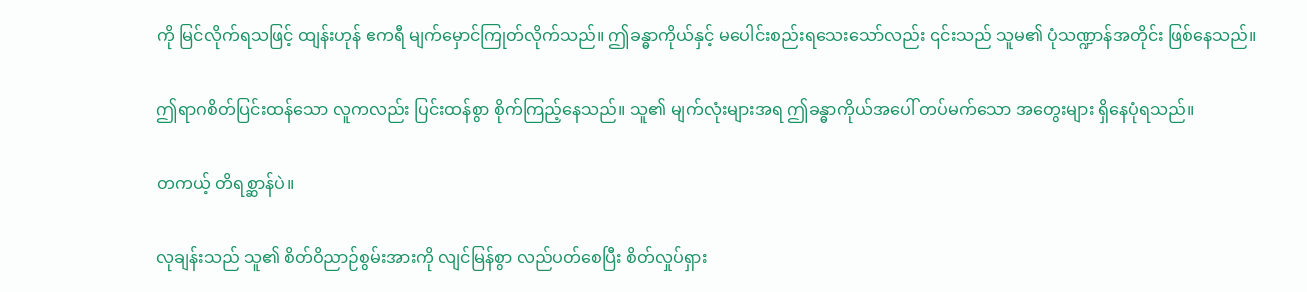ကို မြင်လိုက်ရသဖြင့် ထျန်းဟုန် ဧကရီ မျက်မှောင်ကြုတ်လိုက်သည်။ ဤခန္ဓာကိုယ်နှင့် မပေါင်းစည်းရသေးသော်လည်း ၎င်းသည် သူမ၏ ပုံသဏ္ဍာန်အတိုင်း ဖြစ်နေသည်။

ဤရာဂစိတ်ပြင်းထန်သော လူကလည်း ပြင်းထန်စွာ စိုက်ကြည့်နေသည်။ သူ၏ မျက်လုံးများအရ ဤခန္ဓာကိုယ်အပေါ် တပ်မက်သော အတွေးများ ရှိနေပုံရသည်။

တကယ့် တိရစ္ဆာန်ပဲ။

လုချန်းသည် သူ၏ စိတ်ဝိညာဉ်စွမ်းအားကို လျင်မြန်စွာ လည်ပတ်စေပြီး စိတ်လှုပ်ရှား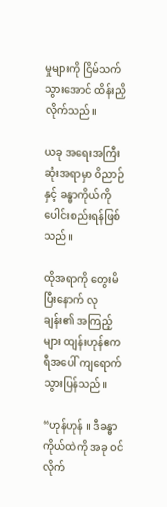မှုများကို ငြိမ်သက်သွားအောင် ထိန်းညှိလိုက်သည်။

ယခု အရေးအကြီးဆုံးအရာမှာ ဝိညာဉ်နှင့် ခန္ဓာကိုယ်ကို ပေါင်းစည်းရန်ဖြစ်သည်။

ထိုအရာကို တွေးမိပြီးနောက် လုချန်း၏ အကြည့်များ ထျန်းဟုန်ဧကရီအပေါ် ကျရောက်သွားပြန်သည်။

“ဟုန်ဟုန် ။ ဒီခန္ဓာကိုယ်ထဲကို အခု ဝင်လိုက်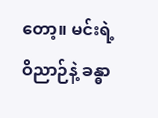တော့။ မင်းရဲ့ ဝိညာဉ်နဲ့ ခန္ဓာ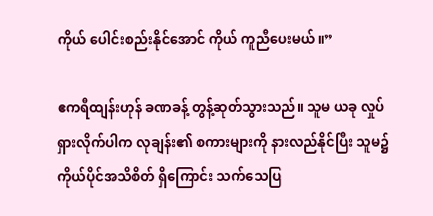ကိုယ် ပေါင်းစည်းနိုင်အောင် ကိုယ် ကူညီပေးမယ်။”

ဧကရီထျန်းဟုန် ခဏခန့် တွန့်ဆုတ်သွားသည်။ သူမ ယခု လှုပ်ရှားလိုက်ပါက လုချန်း၏ စကားများကို နားလည်နိုင်ပြီး သူမ၌ ကိုယ်ပိုင်အသိစိတ် ရှိကြောင်း သက်သေပြ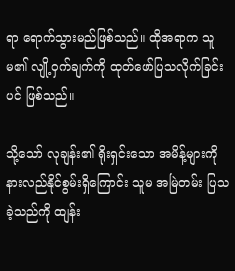ရာ ရောက်သွားမည်ဖြစ်သည်။ ထိုအရာက သူမ၏ လျို့ဝှက်ချက်ကို ထုတ်ဖော်ပြသလိုက်ခြင်းပင် ဖြစ်သည်။

သို့သော် လုချန်း၏ ရိုးရှင်းသော အမိန့်များကို နားလည်နိုင်စွမ်းရှိကြောင်း သူမ အမြဲတမ်း ပြသခဲ့သည်ကို ထျန်း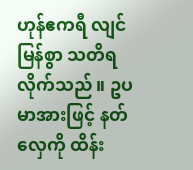ဟုန်ဧကရီ လျင်မြန်စွာ သတိရလိုက်သည်။ ဥပမာအားဖြင့် နတ်လှေကို ထိန်း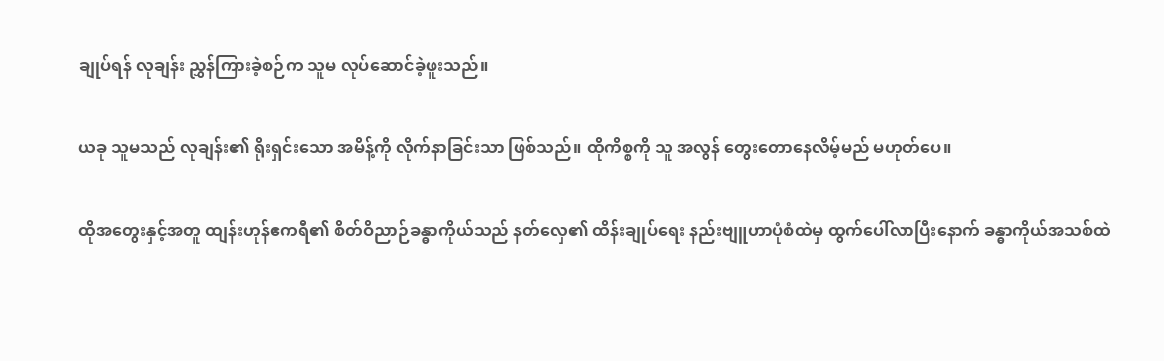ချုပ်ရန် လုချန်း ညွှန်ကြားခဲ့စဉ်က သူမ လုပ်ဆောင်ခဲ့ဖူးသည်။

ယခု သူမသည် လုချန်း၏ ရိုးရှင်းသော အမိန့်ကို လိုက်နာခြင်းသာ ဖြစ်သည်။ ထိုကိစ္စကို သူ အလွန် တွေးတောနေလိမ့်မည် မဟုတ်ပေ။

ထိုအတွေးနှင့်အတူ ထျန်းဟုန်ဧကရီ၏ စိတ်ဝိညာဉ်ခန္ဓာကိုယ်သည် နတ်လှေ၏ ထိန်းချုပ်ရေး နည်းဗျူဟာပုံစံထဲမှ ထွက်ပေါ်လာပြီးနောက် ခန္ဓာကိုယ်အသစ်ထဲ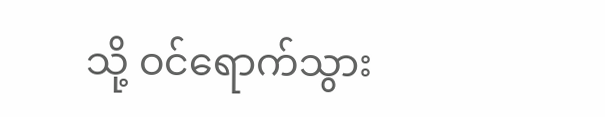သို့ ဝင်ရောက်သွား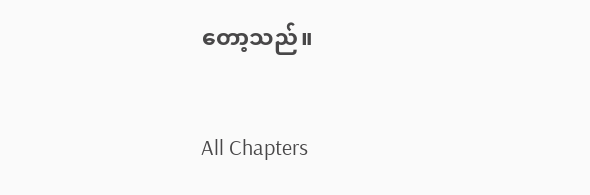တော့သည်။

All Chapters